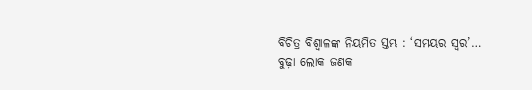ବିଚିତ୍ର ବିଶ୍ୱାଳଙ୍କ ନିୟମିତ ସ୍ତମ୍ଭ : ‘ସମୟର ସ୍ୱର’…
ବୁଢ଼ା ଲୋକ ଜଣକ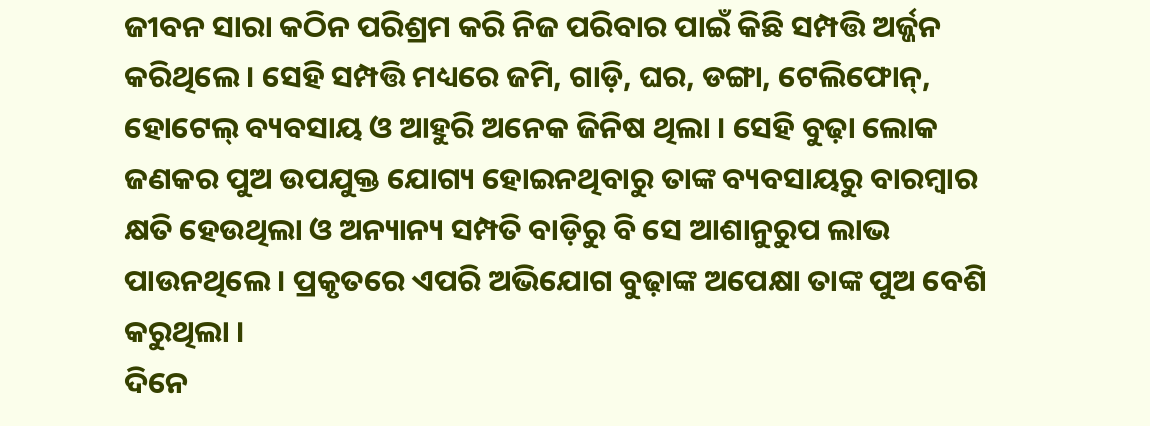ଜୀବନ ସାରା କଠିନ ପରିଶ୍ରମ କରି ନିଜ ପରିବାର ପାଇଁ କିଛି ସମ୍ପତ୍ତି ଅର୍ଜ୍ଜନ କରିଥିଲେ । ସେହି ସମ୍ପତ୍ତି ମଧ୍ୟରେ ଜମି, ଗାଡ଼ି, ଘର, ଡଙ୍ଗା, ଟେଲିଫୋନ୍, ହୋଟେଲ୍ ବ୍ୟବସାୟ ଓ ଆହୁରି ଅନେକ ଜିନିଷ ଥିଲା । ସେହି ବୁଢ଼ା ଲୋକ ଜଣକର ପୁଅ ଉପଯୁକ୍ତ ଯୋଗ୍ୟ ହୋଇନଥିବାରୁ ତାଙ୍କ ବ୍ୟବସାୟରୁ ବାରମ୍ବାର କ୍ଷତି ହେଉଥିଲା ଓ ଅନ୍ୟାନ୍ୟ ସମ୍ପତି ବାଡ଼ିରୁ ବି ସେ ଆଶାନୁରୁପ ଲାଭ ପାଉନଥିଲେ । ପ୍ରକୃତରେ ଏପରି ଅଭିଯୋଗ ବୁଢ଼ାଙ୍କ ଅପେକ୍ଷା ତାଙ୍କ ପୁଅ ବେଶି କରୁଥିଲା ।
ଦିନେ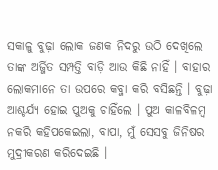ସକାଳୁ ବୁଢ଼ା ଲୋକ ଜଣକ ନିଦରୁ ଉଠି ଦେଖିଲେ ତାଙ୍କ ଅର୍ଜ୍ଜିତ ସମ୍ପତ୍ତି ବାଡ଼ି ଆଉ କିଛି ନାହିଁ । ବାହାର ଲୋକମାନେ ତା ଉପରେ କବ୍ଜା କରି ବସିଛନ୍ତି । ବୁଢ଼ା ଆଶ୍ଚର୍ଯ୍ୟ ହୋଇ ପୁଅକୁ ଚାହିଁଲେ । ପୁଅ କାଳବିଳମ୍ବ ନକରି କହିପକେଇଲା, ବାପା, ମୁଁ ସେସବୁ ଜିନିଷର ମୁଦ୍ରୀକରଣ କରିଦେଇଛି ।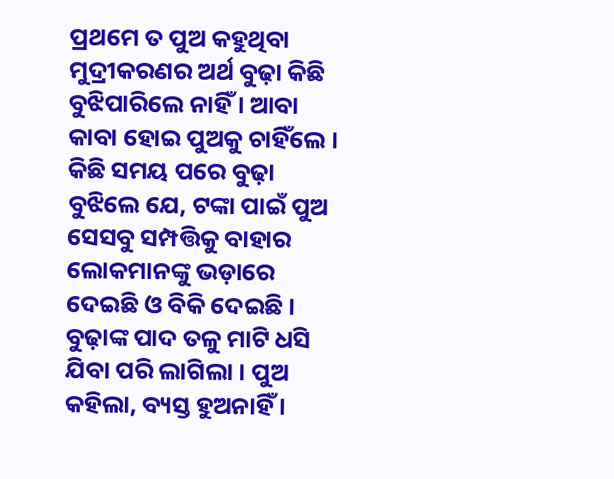ପ୍ରଥମେ ତ ପୁଅ କହୁଥିବା ମୁଦ୍ରୀକରଣର ଅର୍ଥ ବୁଢ଼ା କିଛି ବୁଝିପାରିଲେ ନାହିଁ । ଆବା କାବା ହୋଇ ପୁଅକୁ ଚାହିଁଲେ । କିଛି ସମୟ ପରେ ବୁଢ଼ା ବୁଝିଲେ ଯେ, ଟଙ୍କା ପାଇଁ ପୁଅ ସେସବୁ ସମ୍ପତ୍ତିକୁ ବାହାର ଲୋକମାନଙ୍କୁ ଭଡ଼ାରେ ଦେଇଛି ଓ ବିକି ଦେଇଛି । ବୁଢ଼ାଙ୍କ ପାଦ ତଳୁ ମାଟି ଧସି ଯିବା ପରି ଲାଗିଲା । ପୁଅ କହିଲା, ବ୍ୟସ୍ତ ହୁଅନାହିଁ ।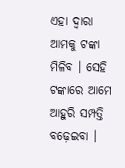ଏହା ଦ୍ୱାରା ଆମକୁ ଟଙ୍କା ମିଳିବ । ସେହି ଟଙ୍କାରେ ଆମେ ଆହୁରି ସମ୍ପତ୍ତି ବଢ଼େଇବା ।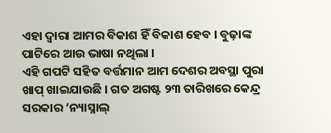ଏହା ଦ୍ୱାରା ଆମର ବିକାଶ ହିଁ ବିକାଶ ହେବ । ବୁଢ଼ାଙ୍କ ପାଟିରେ ଆଉ ଭାଷା ନଥିଲା ।
ଏହି ଗପଟି ସହିତ ବର୍ତ୍ତମାନ ଆମ ଦେଶର ଅବସ୍ଥା ପୁରା ଖାପ୍ ଖାଇଯାଉଛି । ଗତ ଅଗଷ୍ଟ ୨୩ ତାରିଖରେ କେନ୍ଦ୍ର ସରକାର ‘ନ୍ୟାସ୍ନାଲ୍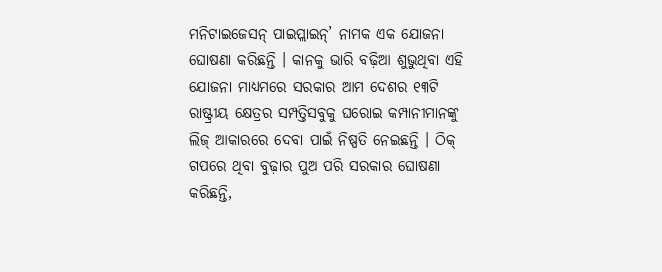ମନିଟାଇଜେସନ୍ ପାଇପ୍ଲାଇନ୍’ ନାମକ ଏକ ଯୋଜନା ଘୋଷଣା କରିଛନ୍ତି । କାନକୁ ଭାରି ବଢ଼ିଆ ଶୁଭୁଥିବା ଏହି ଯୋଜନା ମାଧ୍ୟମରେ ସରକାର ଆମ ଦେଶର ୧୩ଟି ରାଷ୍ଟ୍ରୀୟ କ୍ଷେତ୍ରର ସମ୍ପତ୍ତିସବୁକୁ ଘରୋଇ କମ୍ପାନୀମାନଙ୍କୁ ଲିଜ୍ ଆକାରରେ ଦେବା ପାଇଁ ନିଷ୍ପତି ନେଇଛନ୍ତି । ଠିକ୍ ଗପରେ ଥିବା ବୁଢ଼ାର ପୁଅ ପରି ସରକାର ଘୋଷଣା କରିଛନ୍ତି,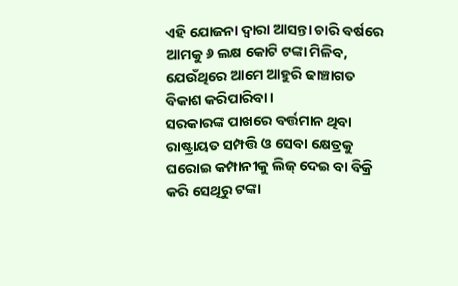ଏହି ଯୋଜନା ଦ୍ୱାରା ଆସନ୍ତା ଚାରି ବର୍ଷରେ ଆମକୁ ୬ ଲକ୍ଷ କୋଟି ଟଙ୍କା ମିଳିବ, ଯେଉଁଥିରେ ଆମେ ଆହୁରି ଢାଞ୍ଚାଗତ ବିକାଶ କରିପାରିବା ।
ସରକାରଙ୍କ ପାଖରେ ବର୍ତ୍ତମାନ ଥିବା ରାଷ୍ଟ୍ରାୟତ ସମ୍ପତ୍ତି ଓ ସେବା କ୍ଷେତ୍ରକୁ ଘରୋଇ କମ୍ପାନୀକୁ ଲିଜ୍ ଦେଇ ବା ବିକ୍ରି କରି ସେଥିରୁ ଟଙ୍କା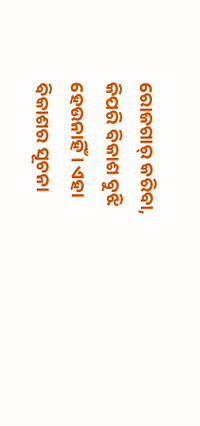ରୋଜଗାର୍ କରିବା, କିପରି ବିକାଶ ବୁଝି ହେଉନାହିଁ । ଏହା ବିକାଶର ସୂଚନା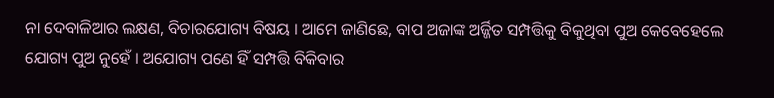ନା ଦେବାଳିଆର ଲକ୍ଷଣ, ବିଚାରଯୋଗ୍ୟ ବିଷୟ । ଆମେ ଜାଣିଛେ, ବାପ ଅଜାଙ୍କ ଅର୍ଜ୍ଜିତ ସମ୍ପତ୍ତିକୁ ବିକୁଥିବା ପୁଅ କେବେହେଲେ ଯୋଗ୍ୟ ପୁଅ ନୁହେଁ । ଅଯୋଗ୍ୟ ପଣେ ହିଁ ସମ୍ପତ୍ତି ବିକିବାର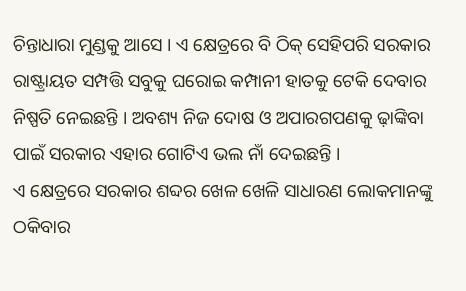ଚିନ୍ତାଧାରା ମୁଣ୍ଡକୁ ଆସେ । ଏ କ୍ଷେତ୍ରରେ ବି ଠିକ୍ ସେହିପରି ସରକାର ରାଷ୍ଟ୍ରାୟତ ସମ୍ପତ୍ତି ସବୁକୁ ଘରୋଇ କମ୍ପାନୀ ହାତକୁ ଟେକି ଦେବାର ନିଷ୍ପତି ନେଇଛନ୍ତି । ଅବଶ୍ୟ ନିଜ ଦୋଷ ଓ ଅପାରଗପଣକୁ ଢ଼ାଙ୍କିବା ପାଇଁ ସରକାର ଏହାର ଗୋଟିଏ ଭଲ ନାଁ ଦେଇଛନ୍ତି ।
ଏ କ୍ଷେତ୍ରରେ ସରକାର ଶବ୍ଦର ଖେଳ ଖେଳି ସାଧାରଣ ଲୋକମାନଙ୍କୁ ଠକିବାର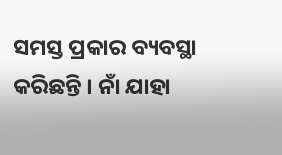ସମସ୍ତ ପ୍ରକାର ବ୍ୟବସ୍ଥା କରିଛନ୍ତି । ନାଁ ଯାହା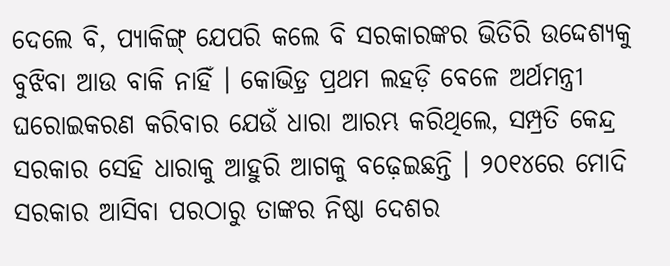ଦେଲେ ବି, ପ୍ୟାକିଙ୍ଗ୍ ଯେପରି କଲେ ବି ସରକାରଙ୍କର ଭିତିରି ଉଦ୍ଦେଶ୍ୟକୁ ବୁଝିବା ଆଉ ବାକି ନାହିଁ । କୋଭିଡ଼୍ର ପ୍ରଥମ ଲହଡ଼ି ବେଳେ ଅର୍ଥମନ୍ତ୍ରୀ ଘରୋଇକରଣ କରିବାର ଯେଉଁ ଧାରା ଆରମ୍ଭ କରିଥିଲେ, ସମ୍ପ୍ରତି କେନ୍ଦ୍ର ସରକାର ସେହି ଧାରାକୁ ଆହୁରି ଆଗକୁ ବଢ଼େଇଛନ୍ତି । ୨୦୧୪ରେ ମୋଦି ସରକାର ଆସିବା ପରଠାରୁ ତାଙ୍କର ନିଷ୍ଠା ଦେଶର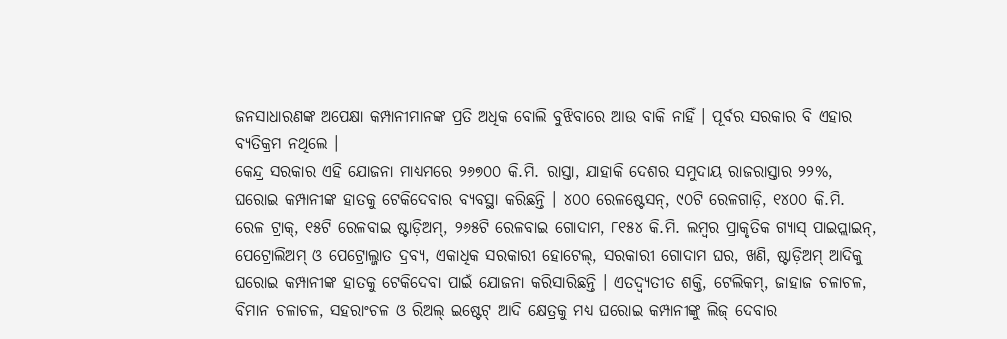ଜନସାଧାରଣଙ୍କ ଅପେକ୍ଷା କମ୍ପାନୀମାନଙ୍କ ପ୍ରତି ଅଧିକ ବୋଲି ବୁଝିବାରେ ଆଉ ବାକି ନାହିଁ । ପୂର୍ବର ସରକାର ବି ଏହାର ବ୍ୟତିକ୍ରମ ନଥିଲେ ।
କେନ୍ଦ୍ର ସରକାର ଏହି ଯୋଜନା ମାଧ୍ୟମରେ ୨୬୭୦୦ କି.ମି. ରାସ୍ତା, ଯାହାକି ଦେଶର ସମୁଦାୟ ରାଜରାସ୍ତାର ୨୨%, ଘରୋଇ କମ୍ପାନୀଙ୍କ ହାତକୁ ଟେକିଦେବାର ବ୍ୟବସ୍ଥା କରିଛନ୍ତି । ୪୦୦ ରେଳଷ୍ଟେସନ୍, ୯୦ଟି ରେଳଗାଡ଼ି, ୧୪୦୦ କି.ମି. ରେଳ ଟ୍ରାକ୍, ୧୫ଟି ରେଳବାଇ ଷ୍ଟାଡ଼ିଅମ୍, ୨୬୫ଟି ରେଳବାଇ ଗୋଦାମ, ୮୧୫୪ କି.ମି. ଲମ୍ବର ପ୍ରାକୃତିକ ଗ୍ୟାସ୍ ପାଇପ୍ଲାଇନ୍, ପେଟ୍ରୋଲିଅମ୍ ଓ ପେଟ୍ରୋଲ୍ଜାତ ଦ୍ରବ୍ୟ, ଏକାଧିକ ସରକାରୀ ହୋଟେଲ୍, ସରକାରୀ ଗୋଦାମ ଘର, ଖଣି, ଷ୍ଟାଡ଼ିଅମ୍ ଆଦିକୁ ଘରୋଇ କମ୍ପାନୀଙ୍କ ହାତକୁ ଟେକିଦେବା ପାଇଁ ଯୋଜନା କରିସାରିଛନ୍ତି । ଏତଦ୍ବ୍ୟତୀତ ଶକ୍ତି, ଟେଲିକମ୍, ଜାହାଜ ଚଳାଚଳ, ବିମାନ ଚଳାଚଳ, ସହରାଂଚଳ ଓ ରିଅଲ୍ ଇଷ୍ଟେଟ୍ ଆଦି କ୍ଷେତ୍ରକୁ ମଧ୍ୟ ଘରୋଇ କମ୍ପାନୀଙ୍କୁ ଲିଜ୍ ଦେବାର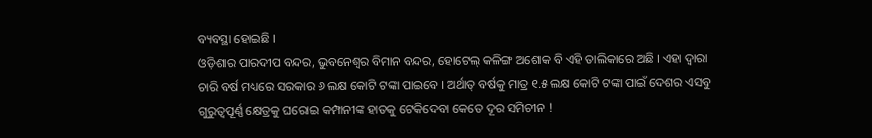ବ୍ୟବସ୍ଥା ହୋଇଛି ।
ଓଡ଼ିଶାର ପାରଦୀପ ବନ୍ଦର, ଭୁବନେଶ୍ୱର ବିମାନ ବନ୍ଦର, ହୋଟେଲ୍ କଳିଙ୍ଗ ଅଶୋକ ବି ଏହି ତାଲିକାରେ ଅଛି । ଏହା ଦ୍ୱାରା ଚାରି ବର୍ଷ ମଧ୍ୟରେ ସରକାର ୬ ଲକ୍ଷ କୋଟି ଟଙ୍କା ପାଇବେ । ଅର୍ଥାତ୍ ବର୍ଷକୁ ମାତ୍ର ୧.୫ ଲକ୍ଷ କୋଟି ଟଙ୍କା ପାଇଁ ଦେଶର ଏସବୁ ଗୁରୁତ୍ୱପୂର୍ଣ୍ଣ କ୍ଷେତ୍ରକୁ ଘରୋଇ କମ୍ପାନୀଙ୍କ ହାତକୁ ଟେକିଦେବା କେତେ ଦୂର ସମିଚୀନ !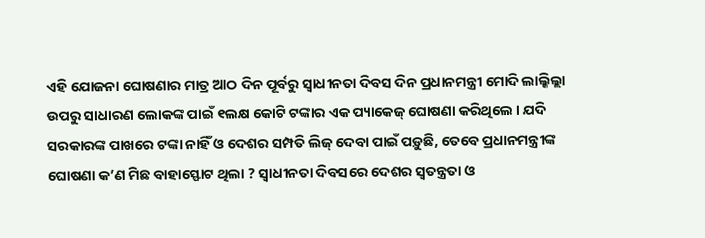ଏହି ଯୋଜନା ଘୋଷଣାର ମାତ୍ର ଆଠ ଦିନ ପୂର୍ବରୁ ସ୍ୱାଧୀନତା ଦିବସ ଦିନ ପ୍ରଧାନମନ୍ତ୍ରୀ ମୋଦି ଲାଲ୍କିଲ୍ଲା ଉପରୁ ସାଧାରଣ ଲୋକଙ୍କ ପାଇଁ ୧ଲକ୍ଷ କୋଟି ଟଙ୍କାର ଏକ ପ୍ୟାକେଜ୍ ଘୋଷଣା କରିଥିଲେ । ଯଦି ସରକାରଙ୍କ ପାଖରେ ଟଙ୍କା ନାହିଁ ଓ ଦେଶର ସମ୍ପତି ଲିଜ୍ ଦେବା ପାଇଁ ପଡ଼ୁଛି, ତେବେ ପ୍ରଧାନମନ୍ତ୍ରୀଙ୍କ ଘୋଷଣା କ’ଣ ମିଛ ବାହାସ୍ଫୋଟ ଥିଲା ? ସ୍ୱାଧୀନତା ଦିବସରେ ଦେଶର ସ୍ୱତନ୍ତ୍ରତା ଓ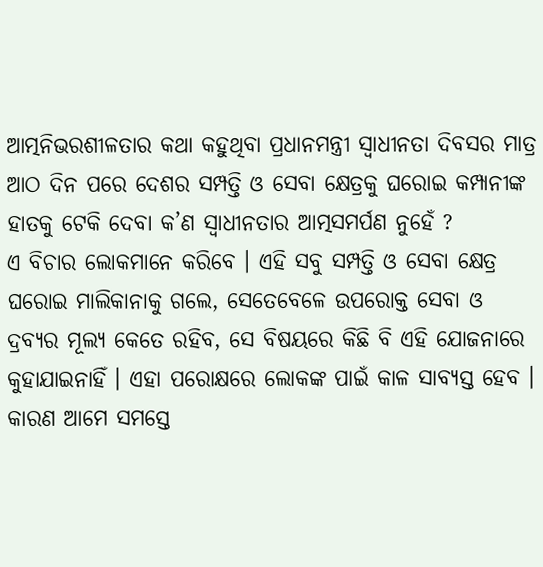ଆତ୍ମନିଭରଶୀଳତାର କଥା କହୁଥିବା ପ୍ରଧାନମନ୍ତ୍ରୀ ସ୍ୱାଧୀନତା ଦିବସର ମାତ୍ର ଆଠ ଦିନ ପରେ ଦେଶର ସମ୍ପତ୍ତି ଓ ସେବା କ୍ଷେତ୍ରକୁ ଘରୋଇ କମ୍ପାନୀଙ୍କ ହାତକୁ ଟେକି ଦେବା କ’ଣ ସ୍ୱାଧୀନତାର ଆତ୍ମସମର୍ପଣ ନୁହେଁ ?
ଏ ବିଚାର ଲୋକମାନେ କରିବେ । ଏହି ସବୁ ସମ୍ପତ୍ତି ଓ ସେବା କ୍ଷେତ୍ର ଘରୋଇ ମାଲିକାନାକୁ ଗଲେ, ସେତେବେଳେ ଉପରୋକ୍ତ ସେବା ଓ ଦ୍ରବ୍ୟର ମୂଲ୍ୟ କେତେ ରହିବ, ସେ ବିଷୟରେ କିଛି ବି ଏହି ଯୋଜନାରେ କୁହାଯାଇନାହିଁ । ଏହା ପରୋକ୍ଷରେ ଲୋକଙ୍କ ପାଇଁ କାଳ ସାବ୍ୟସ୍ତ ହେବ । କାରଣ ଆମେ ସମସ୍ତେ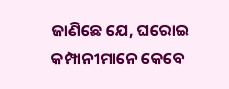ଜାଣିଛେ ଯେ, ଘରୋଇ କମ୍ପାନୀମାନେ କେବେ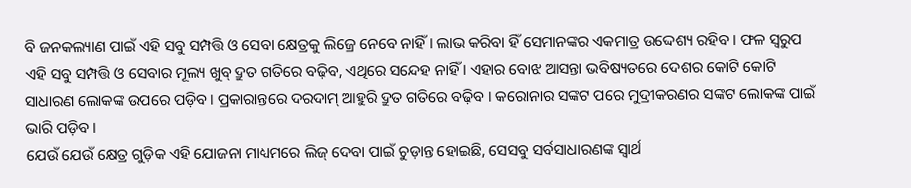ବି ଜନକଲ୍ୟାଣ ପାଇଁ ଏହି ସବୁ ସମ୍ପତ୍ତି ଓ ସେବା କ୍ଷେତ୍ରକୁ ଲିଜ୍ରେ ନେବେ ନାହିଁ । ଲାଭ କରିବା ହିଁ ସେମାନଙ୍କର ଏକମାତ୍ର ଉଦ୍ଦେଶ୍ୟ ରହିବ । ଫଳ ସ୍ୱରୁପ ଏହି ସବୁ ସମ୍ପତ୍ତି ଓ ସେବାର ମୂଲ୍ୟ ଖୁବ୍ ଦ୍ରୁତ ଗତିରେ ବଢ଼ିବ, ଏଥିରେ ସନ୍ଦେହ ନାହିଁ । ଏହାର ବୋଝ ଆସନ୍ତା ଭବିଷ୍ୟତରେ ଦେଶର କୋଟି କୋଟି ସାଧାରଣ ଲୋକଙ୍କ ଉପରେ ପଡ଼ିବ । ପ୍ରକାରାନ୍ତରେ ଦରଦାମ୍ ଆହୁରି ଦ୍ରୁତ ଗତିରେ ବଢ଼ିବ । କରୋନାର ସଙ୍କଟ ପରେ ମୁଦ୍ରୀକରଣର ସଙ୍କଟ ଲୋକଙ୍କ ପାଇଁ ଭାରି ପଡ଼ିବ ।
ଯେଉଁ ଯେଉଁ କ୍ଷେତ୍ର ଗୁଡ଼ିକ ଏହି ଯୋଜନା ମାଧ୍ୟମରେ ଲିଜ୍ ଦେବା ପାଇଁ ଚୁଡ଼ାନ୍ତ ହୋଇଛି, ସେସବୁ ସର୍ବସାଧାରଣଙ୍କ ସ୍ୱାର୍ଥ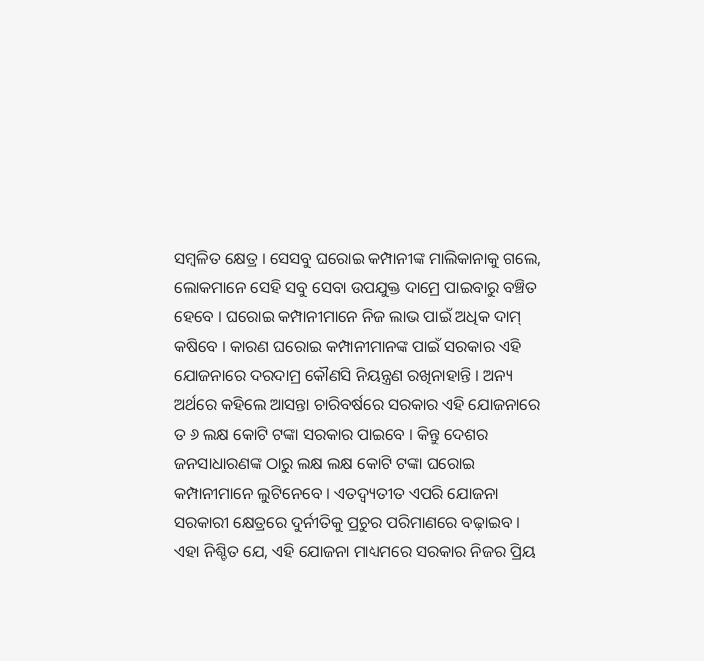ସମ୍ବଳିତ କ୍ଷେତ୍ର । ସେସବୁ ଘରୋଇ କମ୍ପାନୀଙ୍କ ମାଲିକାନାକୁ ଗଲେ, ଲୋକମାନେ ସେହି ସବୁ ସେବା ଉପଯୁକ୍ତ ଦାମ୍ରେ ପାଇବାରୁ ବଞ୍ଚିତ ହେବେ । ଘରୋଇ କମ୍ପାନୀମାନେ ନିଜ ଲାଭ ପାଇଁ ଅଧିକ ଦାମ୍ କଷିବେ । କାରଣ ଘରୋଇ କମ୍ପାନୀମାନଙ୍କ ପାଇଁ ସରକାର ଏହି ଯୋଜନାରେ ଦରଦାମ୍ର କୌଣସି ନିୟନ୍ତ୍ରଣ ରଖିନାହାନ୍ତି । ଅନ୍ୟ ଅର୍ଥରେ କହିଲେ ଆସନ୍ତା ଚାରିବର୍ଷରେ ସରକାର ଏହି ଯୋଜନାରେ ତ ୬ ଲକ୍ଷ କୋଟି ଟଙ୍କା ସରକାର ପାଇବେ । କିନ୍ତୁ ଦେଶର ଜନସାଧାରଣଙ୍କ ଠାରୁ ଲକ୍ଷ ଲକ୍ଷ କୋଟି ଟଙ୍କା ଘରୋଇ କମ୍ପାନୀମାନେ ଲୁଟିନେବେ । ଏତଦ୍ବ୍ୟତୀତ ଏପରି ଯୋଜନା ସରକାରୀ କ୍ଷେତ୍ରରେ ଦୁର୍ନୀତିକୁ ପ୍ରଚୁର ପରିମାଣରେ ବଢ଼ାଇବ ।
ଏହା ନିଶ୍ଚିତ ଯେ, ଏହି ଯୋଜନା ମାଧ୍ୟମରେ ସରକାର ନିଜର ପ୍ରିୟ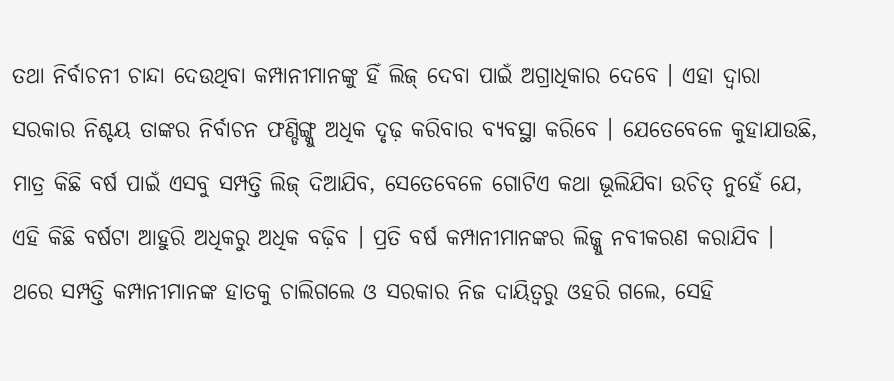ତଥା ନିର୍ବାଚନୀ ଚାନ୍ଦା ଦେଉଥିବା କମ୍ପାନୀମାନଙ୍କୁ ହିଁ ଲିଜ୍ ଦେବା ପାଇଁ ଅଗ୍ରାଧିକାର ଦେବେ । ଏହା ଦ୍ୱାରା ସରକାର ନିଶ୍ଚୟ ତାଙ୍କର ନିର୍ବାଚନ ଫଣ୍ଡିଙ୍ଗ୍କୁ ଅଧିକ ଦୃଢ଼ କରିବାର ବ୍ୟବସ୍ଥା କରିବେ । ଯେତେବେଳେ କୁହାଯାଉଛି, ମାତ୍ର କିଛି ବର୍ଷ ପାଇଁ ଏସବୁ ସମ୍ପତ୍ତି ଲିଜ୍ ଦିଆଯିବ, ସେତେବେଳେ ଗୋଟିଏ କଥା ଭୂଲିଯିବା ଉଚିତ୍ ନୁହେଁ ଯେ, ଏହି କିଛି ବର୍ଷଟା ଆହୁରି ଅଧିକରୁ ଅଧିକ ବଢ଼ିବ । ପ୍ରତି ବର୍ଷ କମ୍ପାନୀମାନଙ୍କର ଲିଜ୍କୁ ନବୀକରଣ କରାଯିବ ।
ଥରେ ସମ୍ପତ୍ତି କମ୍ପାନୀମାନଙ୍କ ହାତକୁ ଚାଲିଗଲେ ଓ ସରକାର ନିଜ ଦାୟିତ୍ୱରୁ ଓହରି ଗଲେ, ସେହି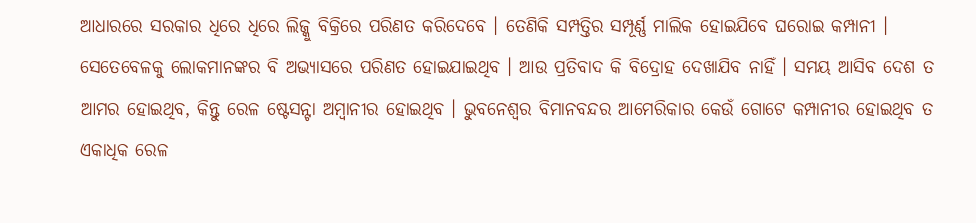ଆଧାରରେ ସରକାର ଧିରେ ଧିରେ ଲିଜ୍କୁ ବିକ୍ରିରେ ପରିଣତ କରିଦେବେ । ତେଣିକି ସମ୍ପତ୍ତିର ସମ୍ପୂର୍ଣ୍ଣ ମାଲିକ ହୋଇଯିବେ ଘରୋଇ କମ୍ପାନୀ । ସେତେବେଳକୁ ଲୋକମାନଙ୍କର ବି ଅଭ୍ୟାସରେ ପରିଣତ ହୋଇଯାଇଥିବ । ଆଉ ପ୍ରତିବାଦ କି ବିଦ୍ରୋହ ଦେଖାଯିବ ନାହିଁ । ସମୟ ଆସିବ ଦେଶ ତ ଆମର ହୋଇଥିବ, କିନ୍ତୁ ରେଳ ଷ୍ଟେସନ୍ଟା ଅମ୍ବାନୀର ହୋଇଥିବ । ଭୁବନେଶ୍ୱର ବିମାନବନ୍ଦର ଆମେରିକାର କେଉଁ ଗୋଟେ କମ୍ପାନୀର ହୋଇଥିବ ତ ଏକାଧିକ ରେଳ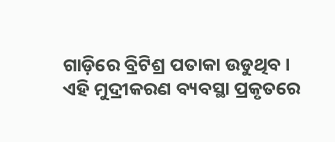ଗାଡ଼ିରେ ବ୍ରିଟିଶ୍ର ପତାକା ଉଡୁଥିବ ।
ଏହି ମୁଦ୍ରୀକରଣ ବ୍ୟବସ୍ଥା ପ୍ରକୃତରେ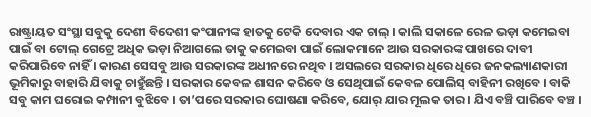ରାଷ୍ଟ୍ରାୟତ ସଂସ୍ଥା ସବୁକୁ ଦେଶୀ ବିଦେଶୀ କଂପାନୀଙ୍କ ହାତକୁ ଟେକି ଦେବାର ଏକ ଚାଲ୍ । କାଲି ସକାଳେ ରେଳ ଭଡ଼ା କମେଇବା ପାଇଁ ବା ଟୋଲ୍ ଗେଟ୍ରେ ଅଧିକ ଭଡ଼ା ନିଆଗଲେ ତାକୁ କମେଇବା ପାଇଁ ଲୋକମାନେ ଆଉ ସରକାରଙ୍କ ପାଖରେ ଦାବୀ କରିପାରିବେ ନାହିଁ । କାରଣ ସେସବୁ ଆଉ ସରକାରଙ୍କ ଅଧୀନରେ ନଥିବ । ଅସଲରେ ସରକାର ଧିରେ ଧିରେ ଜନକଲ୍ୟାଣକାରୀ ଭୂମିକାରୁ ବାହାରି ଯିବାକୁ ଚାହୁଁଛନ୍ତି । ସରକାର କେବଳ ଶାସନ କରିବେ ଓ ସେଥିପାଇଁ କେବଳ ପୋଲିସ୍ ବାହିନୀ ରଖିବେ । ବାକି ସବୁ କାମ ଘରୋଇ କମ୍ପାନୀ ବୁଝିବେ । ତା’ପରେ ସରକାର ଘୋଷଣା କରିବେ, ଯୋର୍ ଯାର ମୂଲକ ତାର । ଯିଏ ବଞ୍ଚି ପାରିବେ ବଞ୍ଚ ।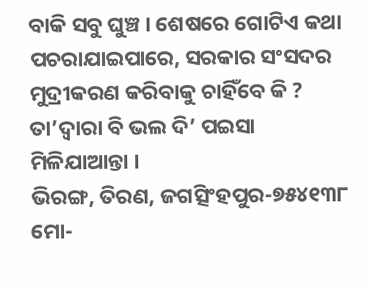ବାକି ସବୁ ଘୁଞ୍ଚ । ଶେଷରେ ଗୋଟିଏ କଥା ପଚରାଯାଇପାରେ, ସରକାର ସଂସଦର ମୁଦ୍ରୀକରଣ କରିବାକୁ ଚାହିଁବେ କି ? ତା’ଦ୍ୱାରା ବି ଭଲ ଦି’ ପଇସା ମିଳିଯାଆନ୍ତା ।
ଭିରଙ୍ଗ, ତିରଣ, ଜଗତ୍ସିଂହପୁର-୭୫୪୧୩୮
ମୋ-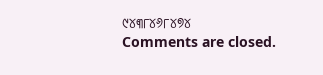୯୪୩୮୪୬୮୪୭୪
Comments are closed.